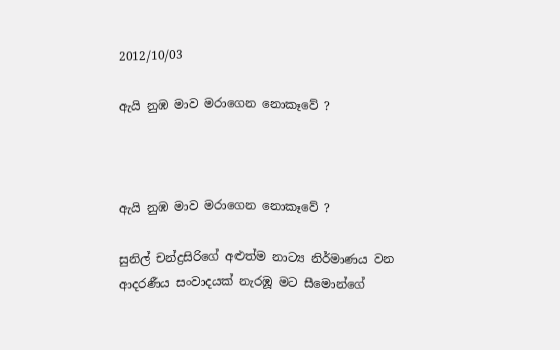2012/10/03

ඇයි නුඹ මාව මරාගෙන නොකෑවේ ?



ඇයි නුඹ මාව මරාගෙන නොකෑවේ ?

සුනිල් චන්ද්‍රසිරිගේ අළුත්ම නාට්‍ය නිර්මාණය වන ආදරණීය සංවාදයක් නැරඹූ මට සීමොන්ගේ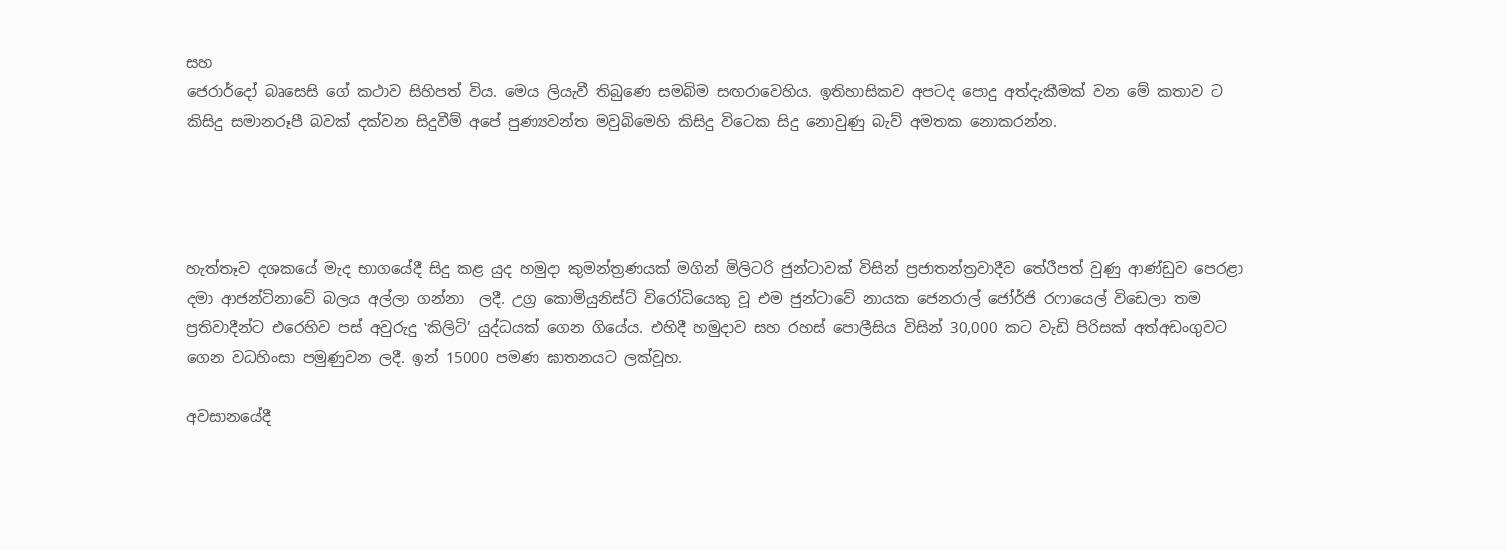සහ
ජෙරාර්දෝ බෘසෙසි ගේ කථාව සිහිපත් විය. මෙය ලියැවී තිබුණෙ සමබිම සඟරාවෙහිය. ඉතිහාසිකව අපටද පොදු අත්දැකීමක් වන මේ කතාව ට කිසිදු සමානරූපී බවක් දක්වන සිදුවීම් අපේ පුණ්‍යවන්ත මවුබිමෙහි කිසිදු විටෙක සිදු නොවුණු බැව් අමතක නොකරන්න.




හැත්තෑව දශකයේ මැද භාගයේදී සිදු කළ යුද හමුදා කුමන්ත්‍රණයක් මගින් මිලිටරි ජුන්ටාවක් විසින් ප්‍රජාතන්ත්‍රවාදීව තේරීපත් වුණු ආණ්ඩුව පෙරළා දමා ආජන්ටිනාවේ බලය අල්ලා ගන්නා  ලදී. උග්‍ර කොමියුනිස්ට් විරෝධියෙකු වූ එම ජුන්ටාවේ නායක ජෙනරාල් ජෝර්ජි රෆායෙල් විඩෙලා තම ප්‍රතිවාදීන්ට එරෙහිව පස් අවුරුදු ‛කිලිටි’ යුද්ධයක් ගෙන ගියේය. එහිදී හමුදාව සහ රහස් පොලීසිය විසින් 30,000 කට වැඩි පිරිසක් අත්අඩංගුවට ගෙන වධහිංසා පමුණුවන ලදී. ඉන් 15000 පමණ ඝාතනයට ලක්වූහ.

අවසානයේදී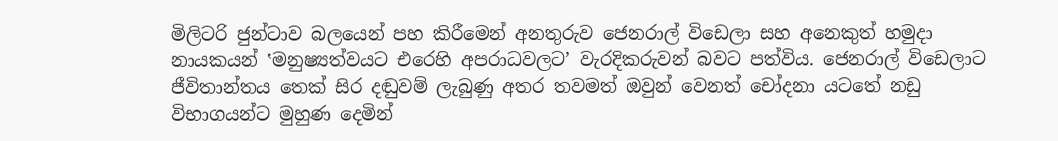මිලිටරි ජුන්ටාව බලයෙන් පහ කිරීමෙන් අනතුරුව ජෙනරාල් විඩෙලා සහ අනෙකුත් හමුදා නායකයන් ‛මනුෂ්‍යත්වයට එරෙහි අපරාධවලට’ වැරදිකරුවන් බවට පත්විය. ජෙනරාල් විඩෙලාට ජීවිතාන්තය තෙක් සිර දඬුවම් ලැබුණු අතර තවමත් ඔවුන් වෙනත් චෝදනා යටතේ නඩු විභාගයන්ට මුහුණ දෙමින්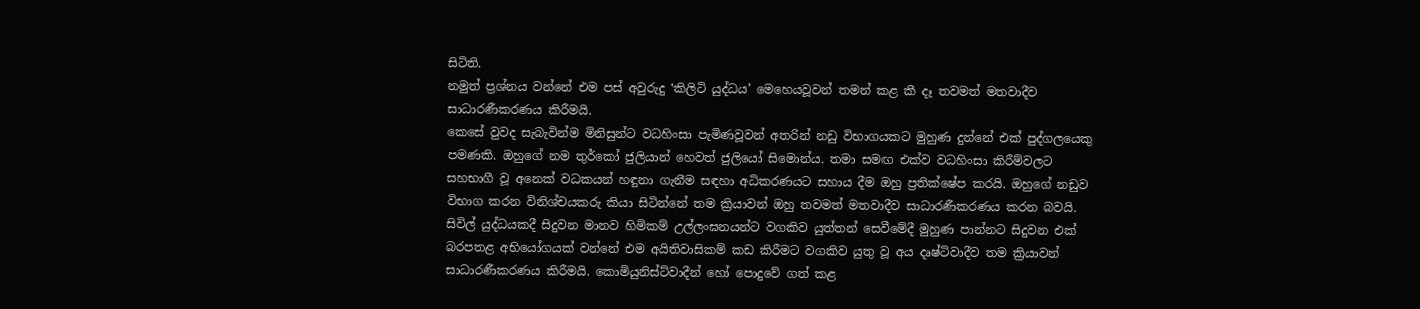සිටිති.
නමුත් ප්‍රශ්නය වන්නේ එම පස් අවුරුදු ‛කිලිටි යුද්ධය’ මෙහෙයවූවන් තමන් කළ කී දෑ තවමත් මතවාදීව සාධාරණීකරණය කිරීමයි.
කෙසේ වුවද සැබැවින්ම මිනිසුන්ට වධහිංසා පැමිණවූවන් අතරින් නඩු විභාගයකට මුහුණ දුන්නේ එක් පුද්ගලයෙකු පමණකි. ඔහුගේ නම තුර්කෝ ජුලියාන් හෙවත් ජුලියෝ සිමොන්ය. තමා සමඟ එක්ව වධහිංසා කිරීම්වලට සහභාගී වූ අනෙක් වධකයන් හඳුනා ගැනීම සඳහා අධිකරණයට සහාය දීම ඔහු ප්‍රතික්ෂේප කරයි. ඔහුගේ නඩුව විභාග කරන විනිශ්චයකරු කියා සිටින්නේ තම ක්‍රියාවන් ඔහු තවමත් මතවාදීව සාධාරණීකරණය කරන බවයි.
සිවිල් යුද්ධයකදී සිදුවන මානව හිමිකම් උල්ලංඝනයන්ට වගකිව යුත්තන් සෙවීමේදී මුහුණ පාන්නට සිදුවන එක් බරපතළ අභියෝගයක් වන්නේ එම අයිතිවාසිකම් කඩ කිරීමට වගකිව යුතු වූ අය දෘෂ්ටිවාදීව තම ක්‍රියාවන් සාධාරණීකරණය කිරීමයි. කොමියුනිස්ට්වාදීන් හෝ පොදුවේ ගත් කළ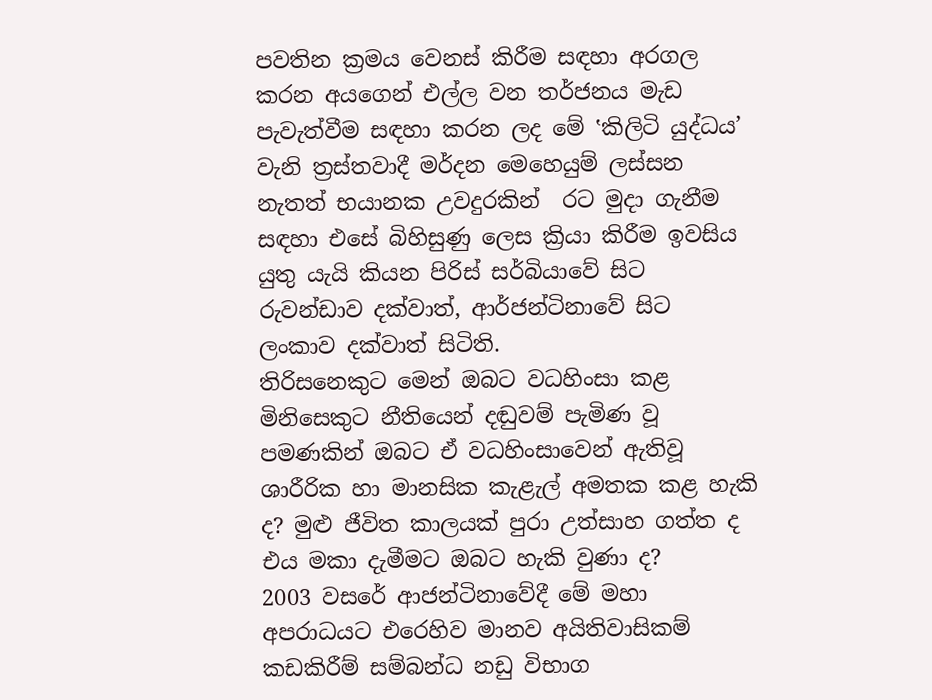පවතින ක්‍රමය වෙනස් කිරීම සඳහා අරගල කරන අයගෙන් එල්ල වන තර්ජනය මැඩ පැවැත්වීම සඳහා කරන ලද මේ ‛කිලිටි යුද්ධය’ වැනි ත්‍රස්තවාදී මර්දන මෙහෙයුම් ලස්සන නැතත් භයානක උවදුරකින්  රට මුදා ගැනීම සඳහා එසේ බිහිසුණු ලෙස ක්‍රියා කිරීම ඉවසිය යුතු යැයි කියන පිරිස් සර්බියාවේ සිට රුවන්ඩාව දක්වාත්, ආර්ජන්ටිනාවේ සිට ලංකාව දක්වාත් සිටිති.
තිරිසනෙකුට මෙන් ඔබට වධහිංසා කළ මිනිසෙකුට නීතියෙන් දඬුවම් පැමිණ වූ පමණකින් ඔබට ඒ වධහිංසාවෙන් ඇතිවූ ශාරීරික හා මානසික කැළැල් අමතක කළ හැකි ද? මුළු ජීවිත කාලයක් පුරා උත්සාහ ගත්ත ද එය මකා දැමීමට ඔබට හැකි වුණා ද?
2003 වසරේ ආජන්ටිනාවේදී මේ මහා අපරාධයට එරෙහිව මානව අයිතිවාසිකම් කඩකිරීම් සම්බන්ධ නඩු විභාග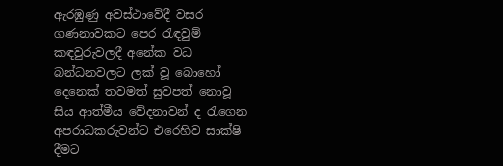ඇරඹුණු අවස්ථාවේදී වසර ගණනාවකට පෙර රැඳවුම් කඳවුරුවලදී අනේක වධ බන්ධනවලට ලක් වූ බොහෝ දෙනෙක් තවමත් සුවපත් නොවූ සිය ආත්මීය වේදනාවන් ද රැගෙන අපරාධකරුවන්ට එරෙහිව සාක්ෂි දීමට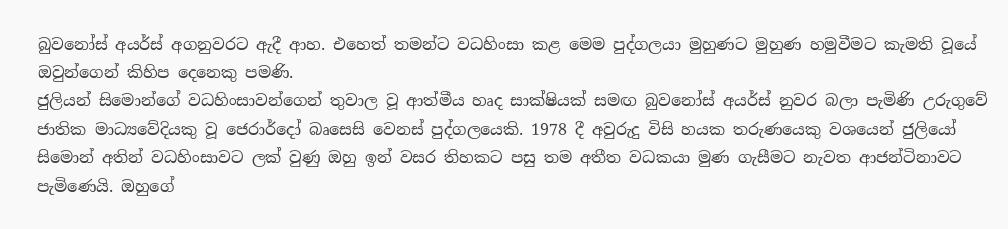බුවනෝස් අයර්ස් අගනුවරට ඇදී ආහ. එහෙත් තමන්ට වධහිංසා කළ මෙම පුද්ගලයා මුහුණට මුහුණ හමුවීමට කැමති වූයේ ඔවුන්ගෙන් කිහිප දෙනෙකු පමණි.
ජුලියන් සිමොන්ගේ වධහිංසාවන්ගෙන් තුවාල වූ ආත්මීය හෘද සාක්ෂියක් සමඟ බුවනෝස් අයර්ස් නුවර බලා පැමිණි උරුගුවේ ජාතික මාධ්‍යවේදියකු වූ ජෙරාර්දෝ බෘසෙසි වෙනස් පුද්ගලයෙකි. 1978 දී අවුරුදු විසි හයක තරුණයෙකු වශයෙන් ජුලියෝ සිමොන් අතින් වධහිංසාවට ලක් වුණු ඔහු ඉන් වසර තිහකට පසු තම අතීත වධකයා මුණ ගැසීමට නැවත ආජන්ටිනාවට පැමිණෙයි. ඔහුගේ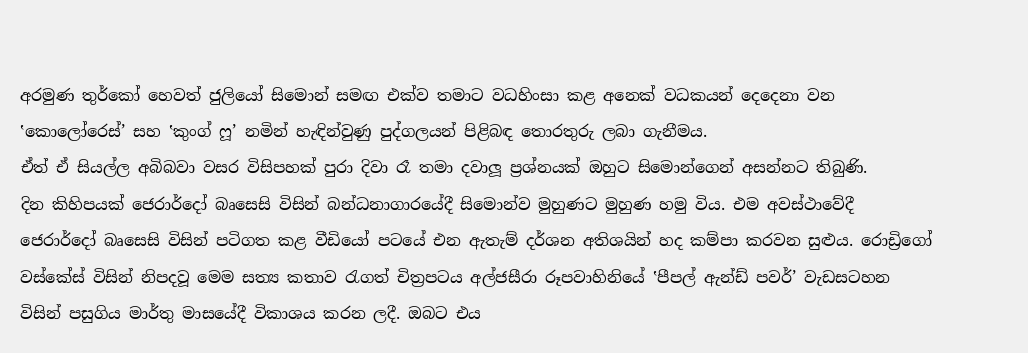අරමුණ තුර්කෝ හෙවත් ජුලියෝ සිමොන් සමඟ එක්ව තමාට වධහිංසා කළ අනෙක් වධකයන් දෙදෙනා වන ‛කොලෝරෙස්’ සහ ‛කුංග් ෆූ’ නමින් හැඳින්වුණු පුද්ගලයන් පිළිබඳ තොරතුරු ලබා ගැනීමය.
ඒත් ඒ සියල්ල අබිබවා වසර විසිපහක් පුරා දිවා රෑ තමා දවාලූ ප්‍රශ්නයක් ඔහුට සිමොන්ගෙන් අසන්නට තිබුණි.
දින කිහිපයක් ජෙරාර්දෝ බෘසෙසි විසින් බන්ධනාගාරයේදී සිමොන්ව මුහුණට මුහුණ හමු විය. එම අවස්ථාවේදී  ජෙරාර්දෝ බෘසෙසි විසින් පටිගත කළ වීඩියෝ පටයේ එන ඇතැම් දර්ශන අතිශයින් හද කම්පා කරවන සුළුය. රොඩ්‍රිගෝ වස්කේස් විසින් නිපදවූ මෙම සත්‍ය කතාව රැගත් චිත්‍රපටය අල්ජසීරා රූපවාහිනියේ ‛පීපල් ඇන්ඩ් පවර්’ වැඩසටහන විසින් පසුගිය මාර්තු මාසයේදී විකාශය කරන ලදී. ඔබට එය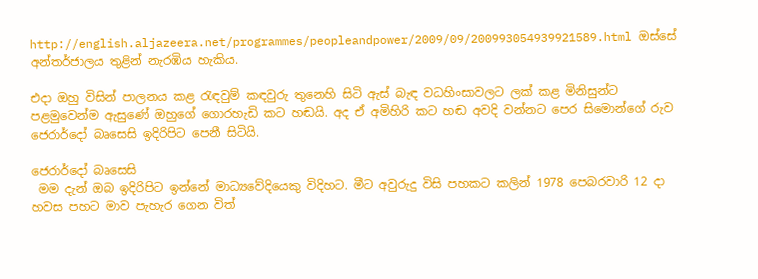http://english.aljazeera.net/programmes/peopleandpower/2009/09/200993054939921589.html ඔස්සේ අන්තර්ජාලය තුළින් නැරඹිය හැකිය.

එදා ඔහු විසින් පාලනය කළ රැඳවුම් කඳවුරු තුනෙහි සිටි ඇස් බැඳ වධහිංසාවලට ලක් කළ මිනිසුන්ට පළමුවෙන්ම ඇසුණේ ඔහුගේ ගොරහැඩි කට හඬයි. අද ඒ අමිහිරි කට හඬ අවදි වන්නට පෙර සිමොන්ගේ රුව ජෙරාර්දෝ බෘසෙසි ඉදිරිපිට පෙනී සිටියි.

ජෙරාර්දෝ බෘසෙසි
 මම දැන් ඔබ ඉදිරිපිට ඉන්නේ මාධ්‍යවේදියෙකු විදිහට. මීට අවුරුදු විසි පහකට කලින් 1978 පෙබරවාරි 12 දා හවස පහට මාව පැහැර ගෙන විත්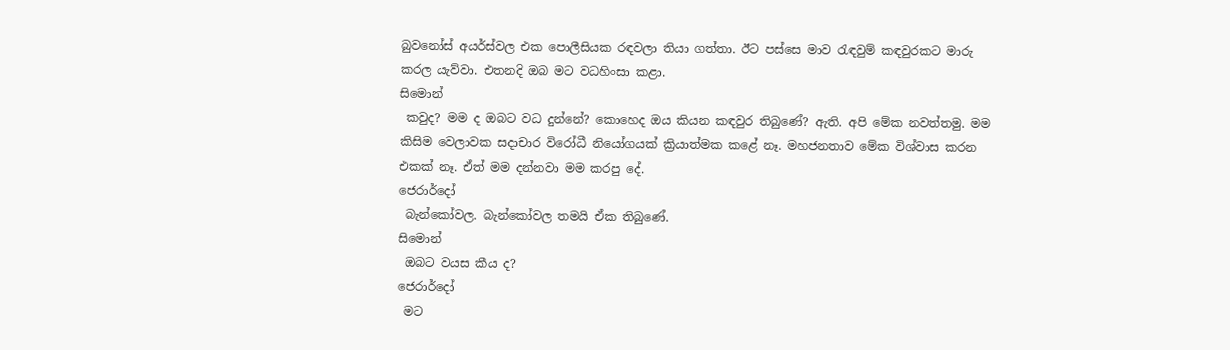බුවනෝස් අයර්ස්වල එක පොලීසියක රඳවලා තියා ගත්තා. ඊට පස්සෙ මාව රැඳවුම් කඳවුරකට මාරු කරල යැව්වා. එතනදි ඔබ මට වධහිංසා කළා.
සිමොන්
 කවුද? මම ද ඔබට වධ දුන්නේ? කොහෙද ඔය කියන කඳවුර තිබුණේ? ඇති. අපි මේක නවත්තමු. මම කිසිම වෙලාවක සදාචාර විරෝධී නියෝගයක් ක්‍රියාත්මක කළේ නෑ. මහජනතාව මේක විශ්වාස කරන එකක් නෑ. ඒත් මම දන්නවා මම කරපු දේ.
ජෙරාර්දෝ
 බැන්කෝවල. බැන්කෝවල තමයි ඒක තිබුණේ.
සිමොන්
 ඔබට වයස කීය ද?
ජෙරාර්දෝ
 මට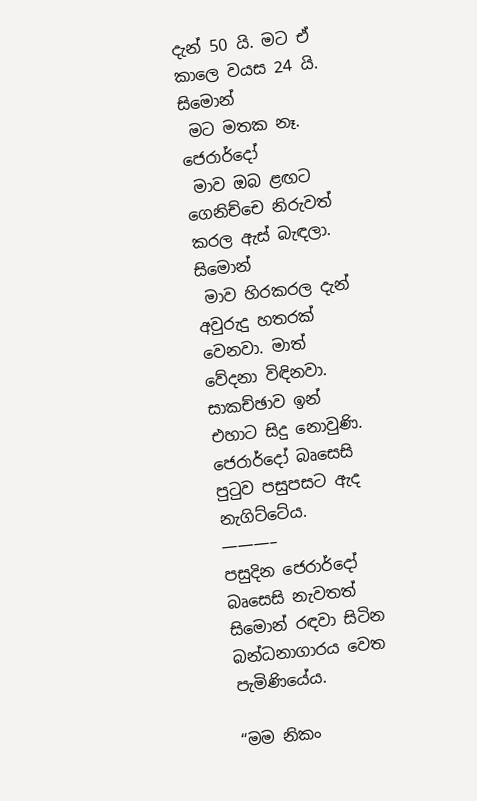දැන් 50 යි. මට ඒ කාලෙ වයස 24 යි.
සිමොන්
 මට මතක නෑ.
ජෙරාර්දෝ
 මාව ඔබ ළඟට ගෙනිච්චෙ නිරුවත් කරල ඇස් බැඳලා.
සිමොන්
 මාව හිරකරල දැන් අවුරුදු හතරක් වෙනවා. මාත් වේදනා විඳිනවා.
සාකච්ඡාව ඉන් එහාට සිදු නොවුණි. ජෙරාර්දෝ බෘසෙසි පුටුව පසුපසට ඇද නැගිට්ටේය.
———–
පසුදින ජෙරාර්දෝ බෘසෙසි නැවතත් සිමොන් රඳවා සිටින බන්ධනාගාරය වෙත පැමිණියේය.

“මම නිකං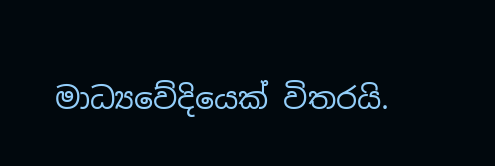මාධ්‍යවේදියෙක් විතරයි.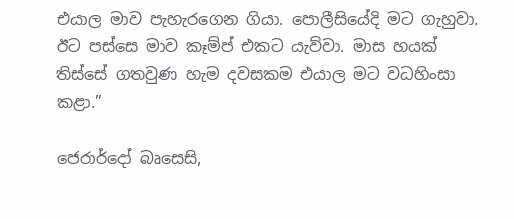එයාල මාව පැහැරගෙන ගියා. පොලීසියේදි මට ගැහුවා. ඊට පස්සෙ මාව කෑම්ප් එකට යැව්වා. මාස හයක් තිස්සේ ගතවුණ හැම දවසකම එයාල මට වධහිංසා කළා.”

ජෙරාර්දෝ බෘසෙසි,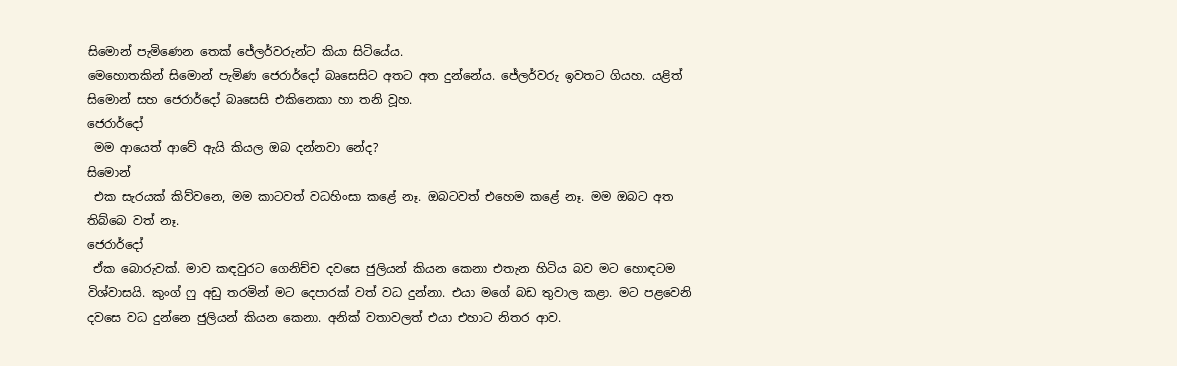සිමොන් පැමිණෙන තෙක් ජේලර්වරුන්ට කියා සිටියේය.
මෙහොතකින් සිමොන් පැමිණ ජෙරාර්දෝ බෘසෙසිට අතට අත දුන්නේය. ජේලර්වරු ඉවතට ගියහ. යළිත් සිමොන් සහ ජෙරාර්දෝ බෘසෙසි එකිනෙකා හා තනි වූහ.
ජෙරාර්දෝ
 මම ආයෙත් ආවේ ඇයි කියල ඔබ දන්නවා නේද?
සිමොන්
 එක සැරයක් කිව්වනෙ, මම කාටවත් වධහිංසා කළේ නෑ. ඔබටවත් එහෙම කළේ නෑ. මම ඔබට අත තිබ්බෙ වත් නෑ.
ජෙරාර්දෝ
 ඒක බොරුවක්. මාව කඳවුරට ගෙනිච්ච දවසෙ ජුලියන් කියන කෙනා එතැන හිටිය බව මට හොඳටම විශ්වාසයි. කුංග් ෆු අඩු තරමින් මට දෙපාරක් වත් වධ දුන්නා. එයා මගේ බඩ තුවාල කළා. මට පළවෙනි දවසෙ වධ දුන්නෙ ජුලියන් කියන කෙනා. අනික් වතාවලත් එයා එහාට නිතර ආව.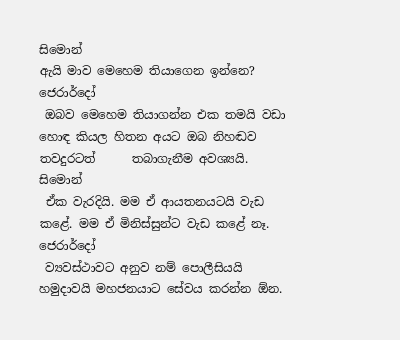සිමොන්
ඇයි මාව මෙහෙම තියාගෙන ඉන්නෙ?
ජෙරාර්දෝ
 ඔබව මෙහෙම තියාගන්න එක තමයි වඩා හොඳ කියල හිතන අයට ඔබ නිහඬව තවදුරටත්      තබාගැනීම අවශ්‍යයි.
සිමොන්
 ඒක වැරදියි. මම ඒ ආයතනයටයි වැඩ කළේ. මම ඒ මිනිස්සුන්ට වැඩ කළේ නෑ.
ජෙරාර්දෝ
 ව්‍යවස්ථාවට අනුව නම් පොලීසියයි හමුදාවයි මහජනයාට සේවය කරන්න ඕන.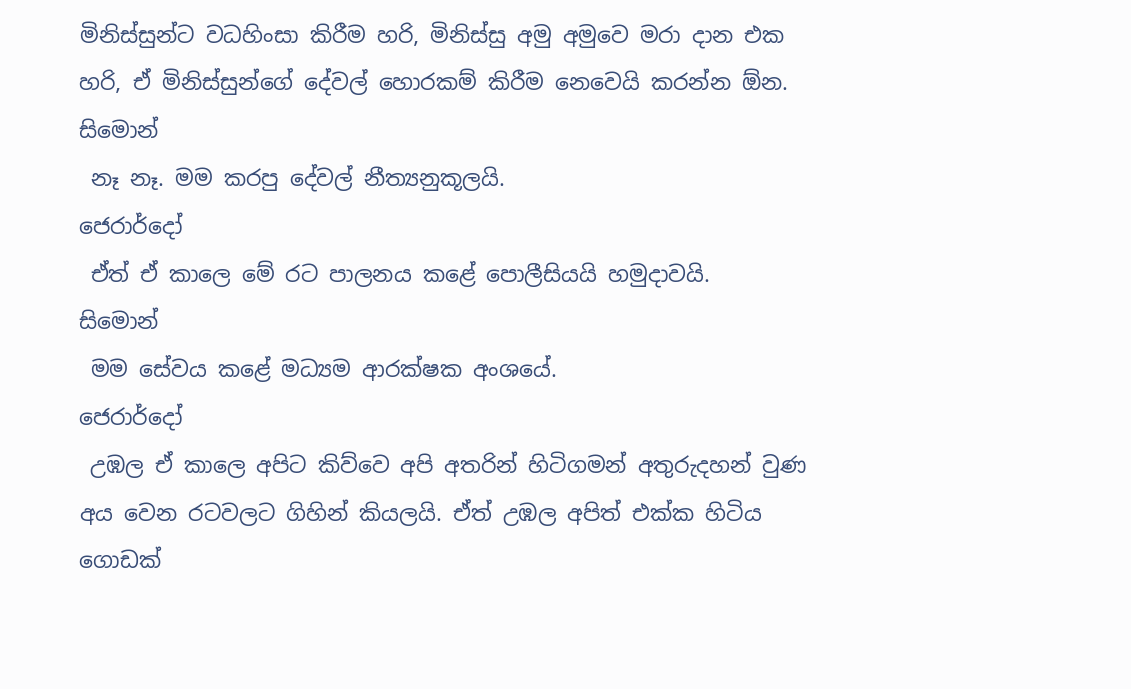මිනිස්සුන්ට වධහිංසා කිරීම හරි, මිනිස්සු අමු අමුවෙ මරා දාන එක හරි, ඒ මිනිස්සුන්ගේ දේවල් හොරකම් කිරීම නෙවෙයි කරන්න ඕන.
සිමොන්
 නෑ නෑ. මම කරපු දේවල් නීත්‍යනුකූලයි.
ජෙරාර්දෝ
 ඒත් ඒ කාලෙ මේ රට පාලනය කළේ පොලීසියයි හමුදාවයි.
සිමොන්
 මම සේවය කළේ මධ්‍යම ආරක්ෂක අංශයේ.
ජෙරාර්දෝ
 උඹල ඒ කාලෙ අපිට කිව්වෙ අපි අතරින් හිටිගමන් අතුරුදහන් වුණ අය වෙන රටවලට ගිහින් කියලයි. ඒත් උඹල අපිත් එක්ක හිටිය ගොඩක්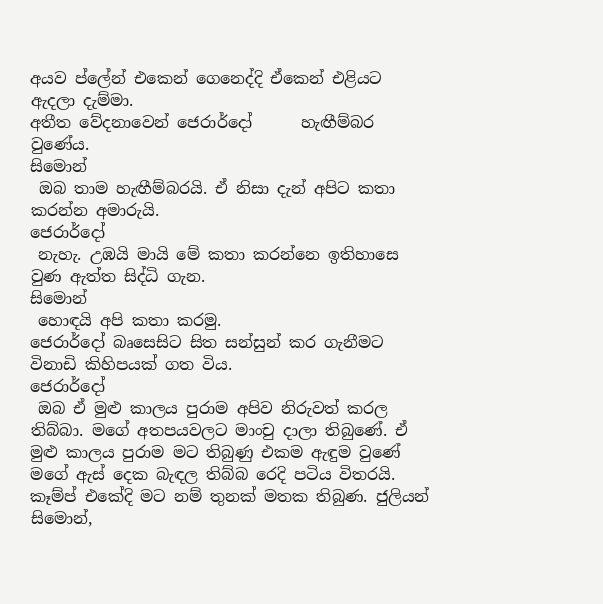අයව ප්ලේන් එකෙන් ගෙනෙද්දි ඒකෙන් එළියට ඇදලා දැම්මා.
අතීත වේදනාවෙන් ජෙරාර්දෝ      හැඟීම්බර වුණේය.
සිමොන්
 ඔබ තාම හැඟීම්බරයි. ඒ නිසා දැන් අපිට කතා කරන්න අමාරුයි.
ජෙරාර්දෝ
 නැහැ. උඹයි මායි මේ කතා කරන්නෙ ඉතිහාසෙ වුණ ඇත්ත සිද්ධි ගැන.
සිමොන්
 හොඳයි අපි කතා කරමු.
ජෙරාර්දෝ බෘසෙසිට සිත සන්සුන් කර ගැනීමට විනාඩි කිහිපයක් ගත විය.
ජෙරාර්දෝ
 ඔබ ඒ මුළු කාලය පුරාම අපිව නිරුවත් කරල තිබ්බා. මගේ අතපයවලට මාංචු දාලා තිබුණේ. ඒ මුළු කාලය පුරාම මට තිබුණු එකම ඇඳුම වුණේ මගේ ඇස් දෙක බැඳල තිබ්බ රෙදි පටිය විතරයි. කෑම්ප් එකේදි මට නම් තුනක් මතක තිබුණ. ජුලියන් සිමොන්,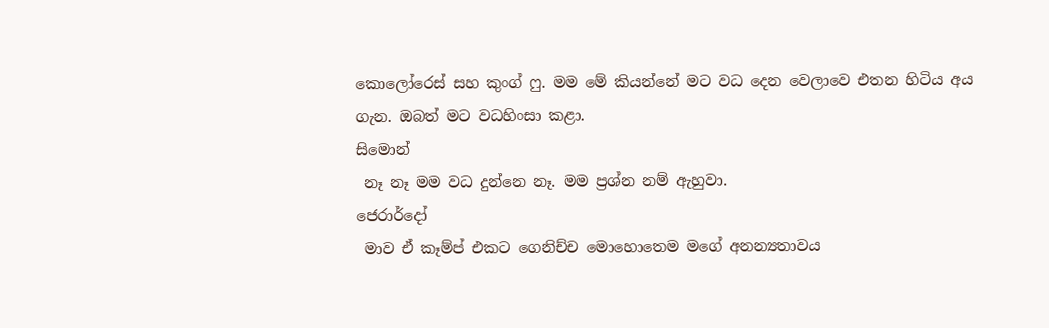කොලෝරෙස් සහ කුංග් ෆු. මම මේ කියන්නේ මට වධ දෙන වෙලාවෙ එතන හිටිය අය ගැන. ඔබත් මට වධහිංසා කළා.
සිමොන්
 නෑ නෑ මම වධ දුන්නෙ නෑ. මම ප්‍රශ්න නම් ඇහුවා.
ජෙරාර්දෝ
 මාව ඒ කෑම්ප් එකට ගෙනිච්ච මොහොතෙම මගේ අනන්‍යතාවය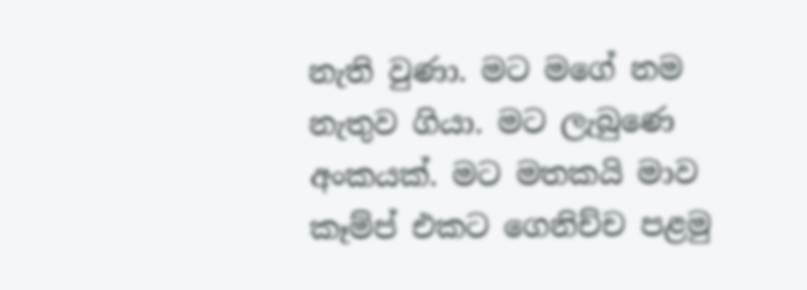නැති වුණා. මට මගේ නම නැතුව ගියා. මට ලැබුණෙ අංකයක්. මට මතකයි මාව කෑම්ප් එකට ගෙනිච්ච පළමු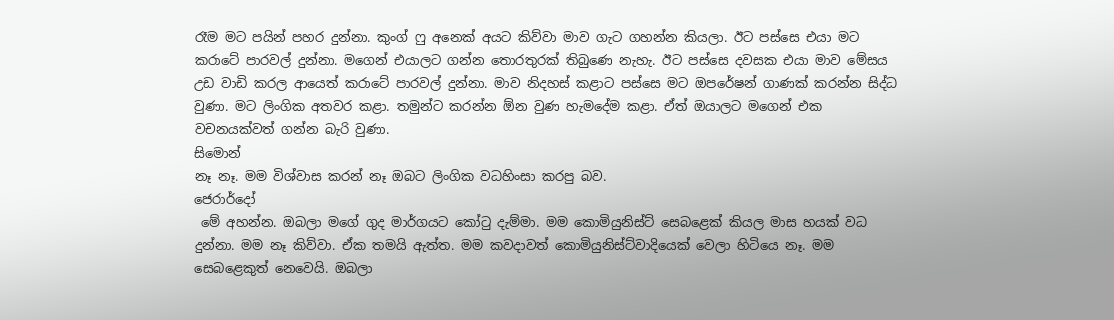රෑම මට පයින් පහර දුන්නා. කුංග් ෆු අනෙක් අයට කිව්වා මාව ගැට ගහන්න කියලා. ඊට පස්සෙ එයා මට කරාටේ පාරවල් දුන්නා. මගෙන් එයාලට ගන්න තොරතුරක් තිබුණෙ නැහැ. ඊට පස්සෙ දවසක එයා මාව මේසය උඩ වාඩි කරල ආයෙත් කරාටේ පාරවල් දුන්නා. මාව නිදහස් කළාට පස්සෙ මට ඔපරේෂන් ගාණක් කරන්න සිද්ධ වුණා. මට ලිංගික අතවර කළා. තමුන්ට කරන්න ඕන වුණ හැමදේම කළා. ඒත් ඔයාලට මගෙන් එක වචනයක්වත් ගන්න බැරි වුණා.
සිමොන්
නෑ නෑ. මම විශ්වාස කරන් නෑ ඔබට ලිංගික වධහිංසා කරපු බව.
ජෙරාර්දෝ
 මේ අහන්න. ඔබලා මගේ ගුද මාර්ගයට කෝටු දැම්මා. මම කොමියුනිස්ට් සෙබළෙක් කියල මාස හයක් වධ දුන්නා. මම නෑ කිව්වා. ඒක තමයි ඇත්ත. මම කවදාවත් කොමියුනිස්ට්වාදියෙක් වෙලා හිටියෙ නෑ. මම සෙබළෙකුත් නෙවෙයි. ඔබලා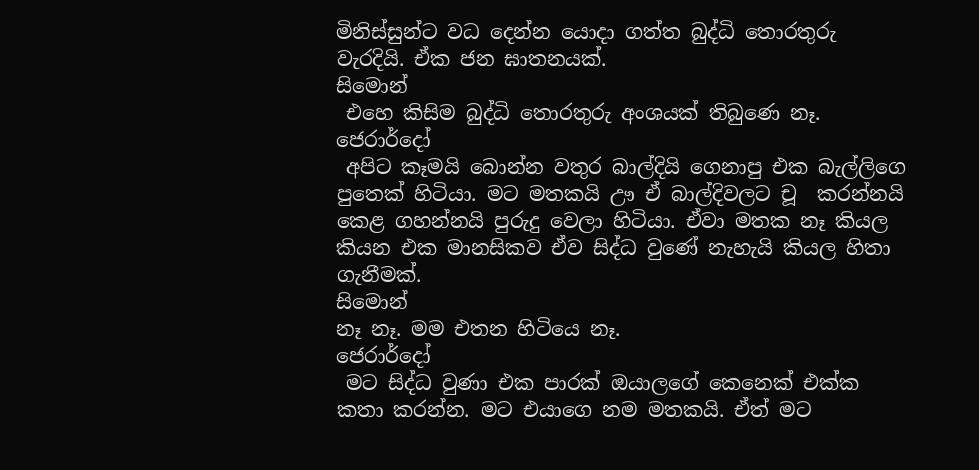මිනිස්සුන්ට වධ දෙන්න යොදා ගත්ත බුද්ධි තොරතුරු වැරදියි. ඒක ජන ඝාතනයක්.
සිමොන්
 එහෙ කිසිම බුද්ධි තොරතුරු අංශයක් තිබුණෙ නෑ.
ජෙරාර්දෝ
 අපිට කෑමයි බොන්න වතුර බාල්දියි ගෙනාපු එක බැල්ලිගෙ පුතෙක් හිටියා. මට මතකයි ඌ ඒ බාල්දිවලට චූ  කරන්නයි කෙළ ගහන්නයි පුරුදු වෙලා හිටියා. ඒවා මතක නෑ කියල කියන එක මානසිකව ඒව සිද්ධ වුණේ නැහැයි කියල හිතා ගැනීමක්.
සිමොන්
නෑ නෑ. මම එතන හිටියෙ නෑ.
ජෙරාර්දෝ
 මට සිද්ධ වුණා එක පාරක් ඔයාලගේ කෙනෙක් එක්ක කතා කරන්න. මට එයාගෙ නම මතකයි. ඒත් මට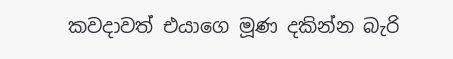කවදාවත් එයාගෙ මූණ දකින්න බැරි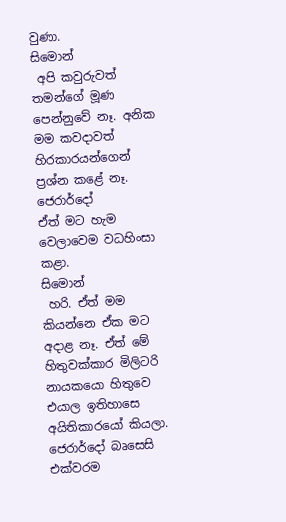වුණා.
සිමොන්
 අපි කවුරුවත් තමන්ගේ මූණ පෙන්නුවේ නෑ. අනික මම කවදාවත් හිරකාරයන්ගෙන් ප්‍රශ්න කළේ නෑ.
ජෙරාර්දෝ
ඒත් මට හැම වෙලාවෙම වධහිංසා කළා.
සිමොන්
 හරි. ඒත් මම කියන්නෙ ඒක මට අදාළ නෑ. ඒත් මේ හිතුවක්කාර මිලිටරි නායකයො හිතුවෙ එයාල ඉතිහාසෙ අයිතිකාරයෝ කියලා.
ජෙරාර්දෝ බෘසෙසි එක්වරම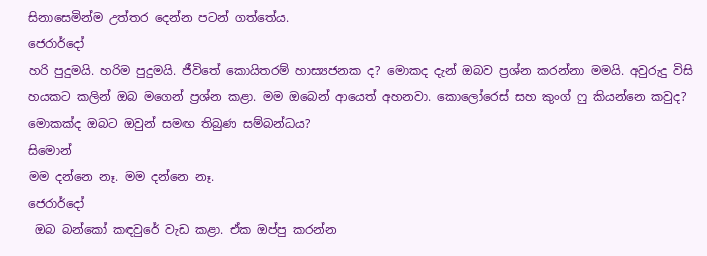සිනාසෙමින්ම උත්තර දෙන්න පටන් ගත්තේය.
ජෙරාර්දෝ
හරි පුදුමයි. හරිම පුදුමයි. ජීවිතේ කොයිතරම් හාස්‍යජනක ද? මොකද දැන් ඔබව ප්‍රශ්න කරන්නා මමයි. අවුරුදු විසි හයකට කලින් ඔබ මගෙන් ප්‍රශ්න කළා. මම ඔබෙන් ආයෙත් අහනවා. කොලෝරෙස් සහ කුංග් ෆු කියන්නෙ කවුද? මොකක්ද ඔබට ඔවුන් සමඟ තිබුණ සම්බන්ධය?
සිමොන්
මම දන්නෙ නෑ. මම දන්නෙ නෑ.
ජෙරාර්දෝ
 ඔබ බන්කෝ කඳවුරේ වැඩ කළා. ඒක ඔප්පු කරන්න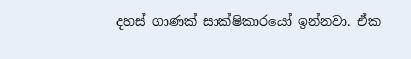දහස් ගාණක් සාක්ෂිකාරයෝ ඉන්නවා. ඒක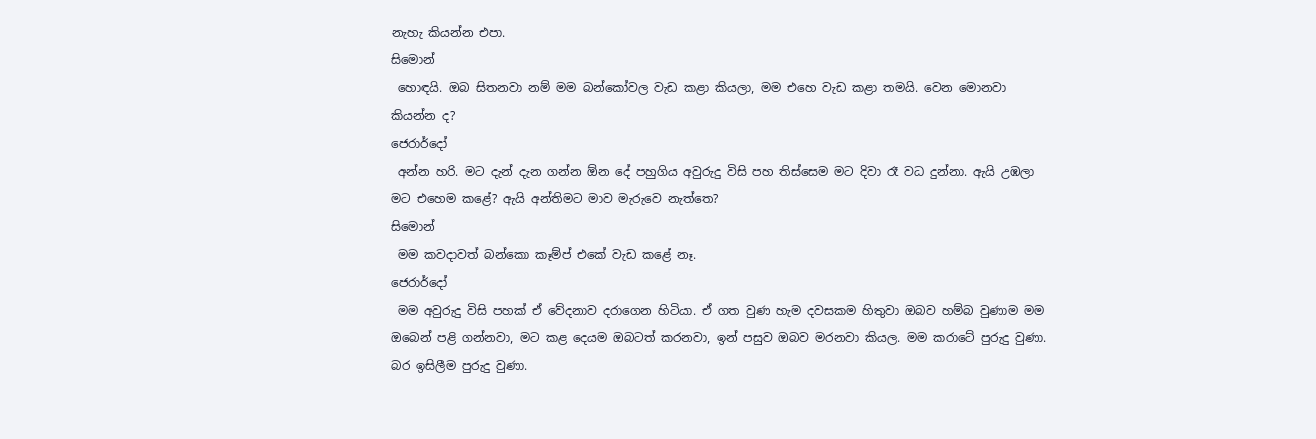නැහැ කියන්න එපා.
සිමොන්
 හොඳයි. ඔබ සිතනවා නම් මම බන්කෝවල වැඩ කළා කියලා, මම එහෙ වැඩ කළා තමයි. වෙන මොනවා කියන්න ද?
ජෙරාර්දෝ
 අන්න හරි. මට දැන් දැන ගන්න ඕන දේ පහුගිය අවුරුදු විසි පහ තිස්සෙම මට දිවා රෑ වධ දුන්නා. ඇයි උඹලා මට එහෙම කළේ? ඇයි අන්තිමට මාව මැරුවෙ නැත්තෙ?
සිමොන්
 මම කවදාවත් බන්කො කෑම්ප් එකේ වැඩ කළේ නෑ.
ජෙරාර්දෝ
 මම අවුරුදු විසි පහක් ඒ වේදනාව දරාගෙන හිටියා. ඒ ගත වුණ හැම දවසකම හිතුවා ඔබව හම්බ වුණාම මම ඔබෙන් පළි ගන්නවා, මට කළ දෙයම ඔබටත් කරනවා, ඉන් පසුව ඔබව මරනවා කියල. මම කරාටේ පුරුදු වුණා. බර ඉසිලීම පුරුදු වුණා.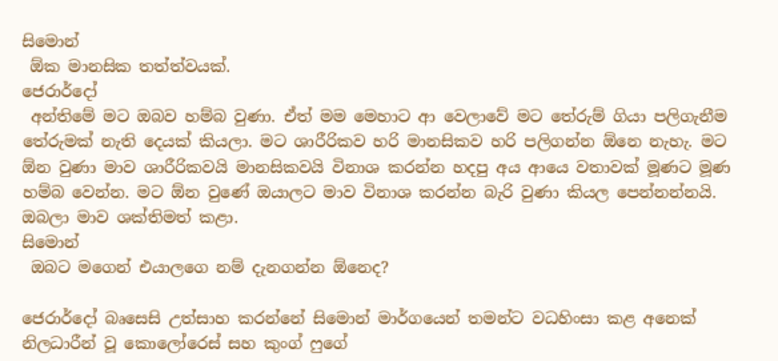සිමොන්
 ඕක මානසික තත්ත්වයක්.
ජෙරාර්දෝ
 අන්තිමේ මට ඔබව හම්බ වුණා. ඒත් මම මෙහාට ආ වෙලාවේ මට තේරුම් ගියා පලිගැනීම තේරුමක් නැති දෙයක් කියලා. මට ශාරීරිකව හරි මානසිකව හරි පලිගන්න ඕනෙ නැහැ. මට ඕන වුණා මාව ශාරීරිකවයි මානසිකවයි විනාශ කරන්න හදපු අය ආයෙ වතාවක් මූණට මූණ හම්බ වෙන්න. මට ඕන වුණේ ඔයාලට මාව විනාශ කරන්න බැරි වුණා කියල පෙන්නන්නයි. ඔබලා මාව ශක්තිමත් කළා.
සිමොන්
 ඔබට මගෙන් එයාලගෙ නම් දැනගන්න ඕනෙද?

ජෙරාර්දෝ බෘසෙසි උත්සාහ කරන්නේ සිමොන් මාර්ගයෙන් තමන්ට වධහිංසා කළ අනෙක් නිලධාරීන් වූ කොලෝරෙස් සහ කුංග් ෆුගේ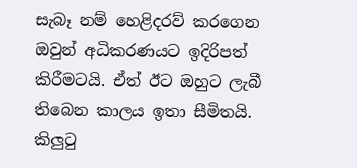සැබෑ නම් හෙළිදරව් කරගෙන ඔවුන් අධිකරණයට ඉදිරිපත් කිරීමටයි. ඒත් ඊට ඔහුට ලැබී තිබෙන කාලය ඉතා සීමිතයි. කිලුටු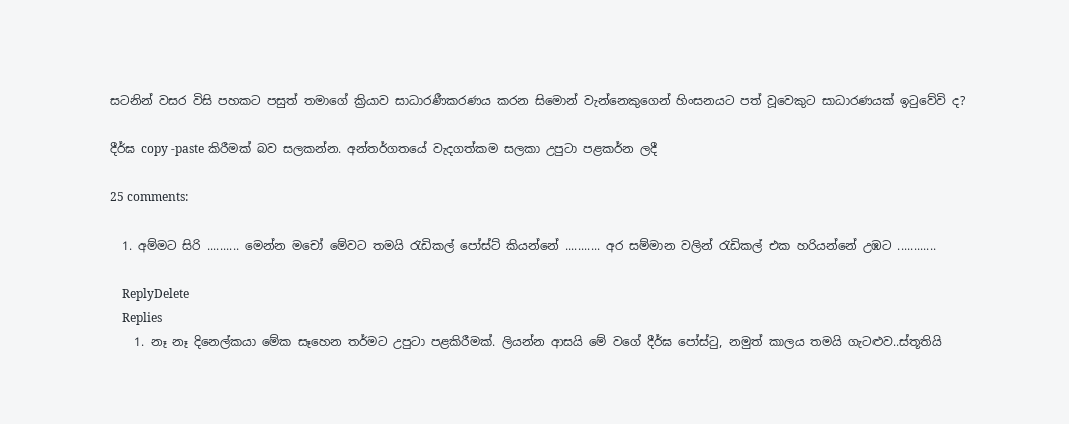සටනින් වසර විසි පහකට පසුත් තමාගේ ක්‍රියාව සාධාරණීකරණය කරන සිමොන් වැන්නෙකුගෙන් හිංසනයට පත් වූවෙකුට සාධාරණයක් ඉටුවේවි ද?

දීර්ඝ copy -paste කිරීමක් බව සලකන්න. අන්තර්ගතයේ වැදගත්කම සලකා උපුටා පළකර්න ලදී

25 comments:

  1. අම්මට සිරි .......... මෙන්න මචෝ මේවට තමයි රැඩිකල් පෝස්ට් කියන්නේ ........... අර සම්මාන වලින් රැඩිකල් එක හරියන්නේ උඹට ............

    ReplyDelete
    Replies
    1. නෑ නෑ දිනෙල්කයා මේක සෑහෙන තර්මට උපුටා පළකිරීමක්. ලියන්න ආසයි මේ වගේ දීර්ඝ පෝස්ටු, නමුත් කාලය තමයි ගැටළුව..ස්තූතියි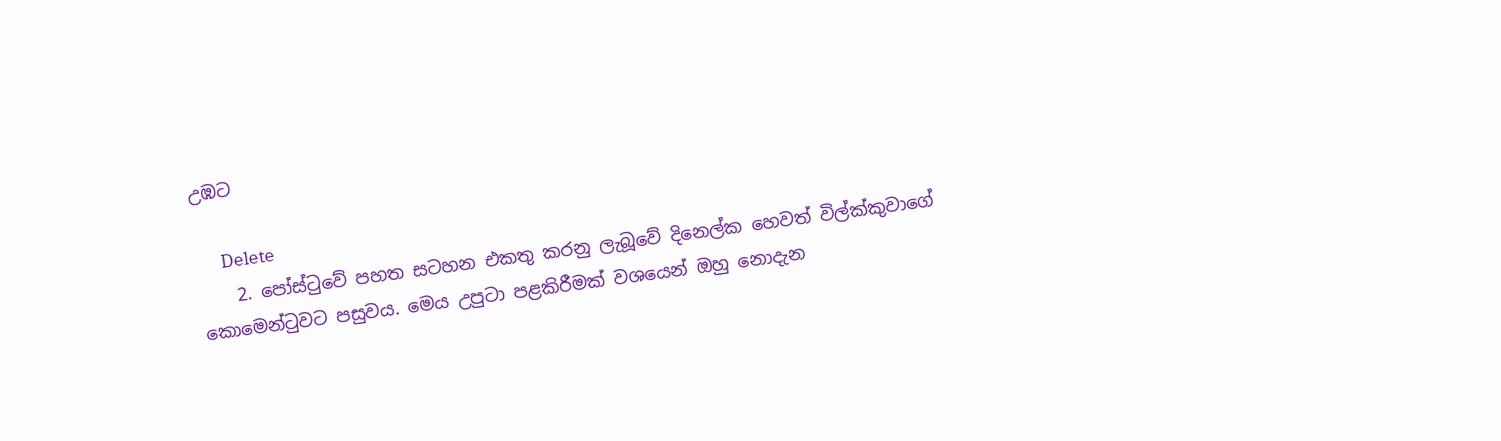උඹට

      Delete
    2. පෝස්ටුවේ පහත සටහන එකතු කරනු ලැබූවේ දිනෙල්ක හෙවත් විල්ක්කුවාගේ කොමෙන්ටුවට පසුවය. මෙය උපුටා පළකිරීමක් වශයෙන් ඔහු නොදැන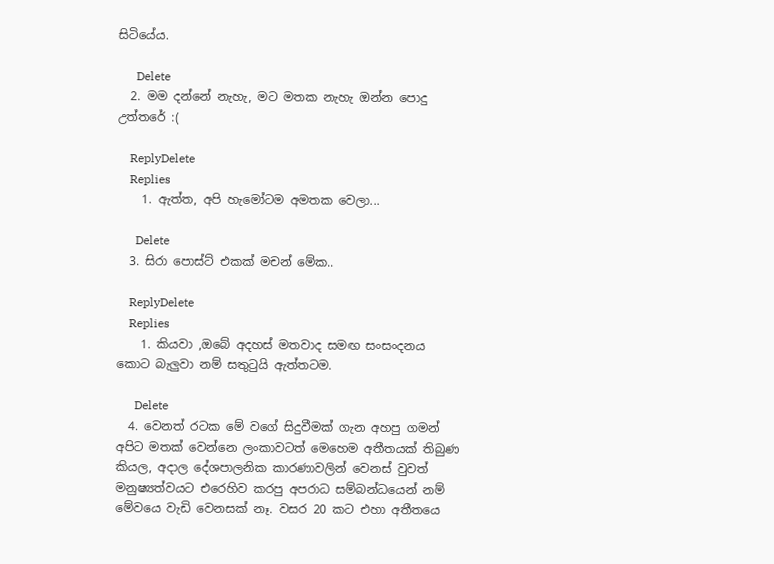සිටියේය.

      Delete
  2. මම දන්නේ නැහැ, මට මතක නැහැ ඔන්න පොදු උත්තරේ :(

    ReplyDelete
    Replies
    1. ඇත්ත, අපි හැමෝටම අමතක වෙලා...

      Delete
  3. සිරා පොස්ට් එකක් මචන් මේක..

    ReplyDelete
    Replies
    1. කියවා ,ඔබේ අදහස් මතවාද සමඟ සංසංදනය කොට බැලුවා නම් සතුටුයි ඇත්තටම.

      Delete
  4. වෙනත් රටක මේ වගේ සිදුවීමක් ගැන අහපු ගමන් අපිට මතක් වෙන්නෙ ලංකාවටත් මෙහෙම අතීතයක් තිබුණ කියල, අදාල දේශපාලනික කාරණාවලින් වෙනස් වුවත් මනුෂ්‍යත්වයට එරෙහිව කරපු අපරාධ සම්බන්ධයෙන් නම් මේවයෙ වැඩි වෙනසක් නෑ. වසර 20 කට එහා අතීතයෙ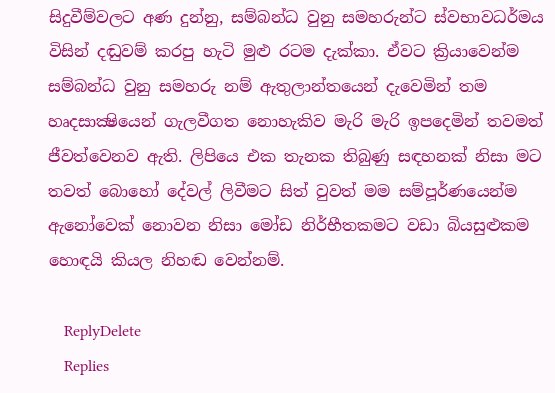සිදුවීම්වලට අණ දුන්නු, සම්බන්ධ වුනු සමහරුන්ට ස්වභාවධර්මය විසින් දඬුවම් කරපු හැටි මුළු රටම දැක්කා. ඒවට ක්‍රියාවෙන්ම සම්බන්ධ වුනු සමහරු නම් ඇතුලාන්තයෙන් දැවෙමින් තම හෘදසාක්‍ෂියෙන් ගැලවීගත නොහැකිව මැරි මැරි ඉපදෙමින් තවමත් ජීවත්වෙනව ඇති. ලිපියෙ එක තැනක තිබුණු සඳහනක් නිසා මට තවත් බොහෝ දේවල් ලිවීමට සිත් වුවත් මම සම්පූර්ණයෙන්ම ඇනෝවෙක් නොවන නිසා මෝඩ නිර්භීතකමට වඩා බියසුළුකම හොඳයි කියල නිහඬ වෙන්නම්.

    ReplyDelete
    Replies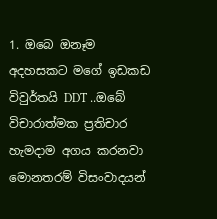1. ඔබෙ ඔනෑම අදහසකට මගේ ඉඩකඩ විවුර්තයි DDT ..ඔබේ විචාරාත්මක ප්‍රතිචාර හැමදාම අගය කරනවා මොනතරම් විසංවාදයන්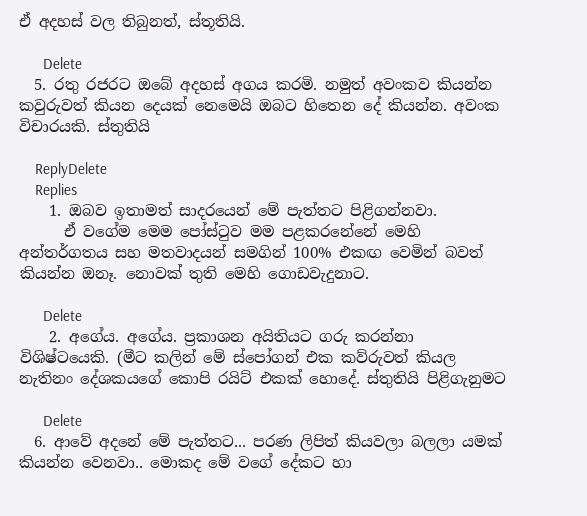ඒ අදහස් වල තිබුනත්, ස්තූතියි.

      Delete
  5. රතු රජරට ඔබේ අදහස් අගය කරමි. නමුත් අවංකව කියන්න කවුරුවත් කියන දෙයක් නෙමෙයි ඔබට හිතෙන දේ කියන්න. අවංක විචාරයකි. ස්තුතියි

    ReplyDelete
    Replies
    1. ඔබව ඉතාමත් සාදරයෙන් මේ පැත්තට පිළිගන්නවා.
      ඒ වගේම මෙම පෝස්ටුව මම පළකරනේනේ මෙහි අන්තර්ගතය සහ මතවාදයන් සමගින් 100% එකඟ වෙමින් බවත් කියන්න ඔනෑ. නොවක් තුති මෙහි ගොඩවැදුනාට.

      Delete
    2. අගේය. අගේය. ප්‍රකාශන අයිතියට ගරු කරන්නා විශිෂ්ටයෙකි. (මීට කලින් මේ ස්පෝගන් එක කව්රුවත් කියල නැතිනං ‍දේශකයගේ කොපි රයිට් එකක් හොදේ. ස්තුතියි පිළිගැනුමට

      Delete
  6. ආවේ අදනේ මේ පැත්තට... පරණ ලිපිත් කියවලා බලලා යමක් කියන්න වෙනවා.. මොකද මේ වගේ දේකට හා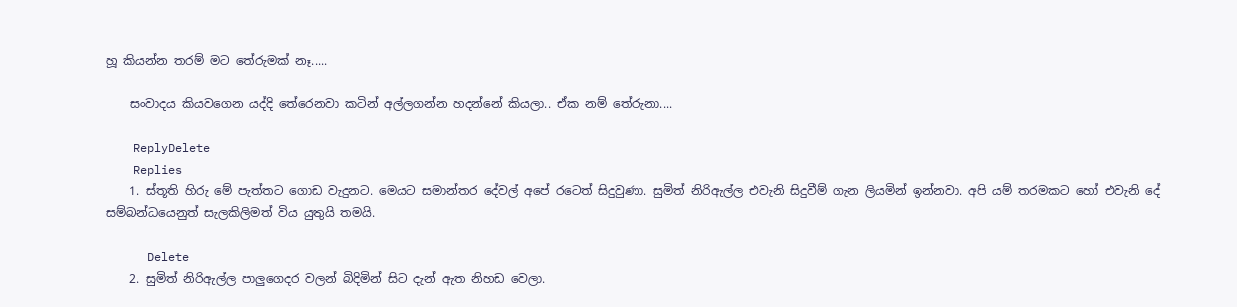හූ කියන්න තරම් මට තේරුමක් නෑ.....

    සංවාදය කියවගෙන යද්දි තේරෙනවා කටින් අල්ලගන්න හදන්නේ කියලා.. ඒක නම් තේරුනා....

    ReplyDelete
    Replies
    1. ස්තූති හිරු මේ පැත්තට ගොඩ වැදුනට. මෙයට සමාන්තර දේවල් අපේ රටෙත් සිදුවුණා. සුමිත් නිරිඇල්ල එවැනි සිදුවීම් ගැන ලියමින් ඉන්නවා. අපි යම් තරමකට හෝ එවැනි දේ සම්බන්ධයෙනුත් සැලකිලිමත් විය යුතුයි තමයි.

      Delete
    2. සුමිත් නිරිඇල්ල පාලුගෙදර වලන් බිදිමින් සිට දැන් ඇත නිහඩ වෙලා.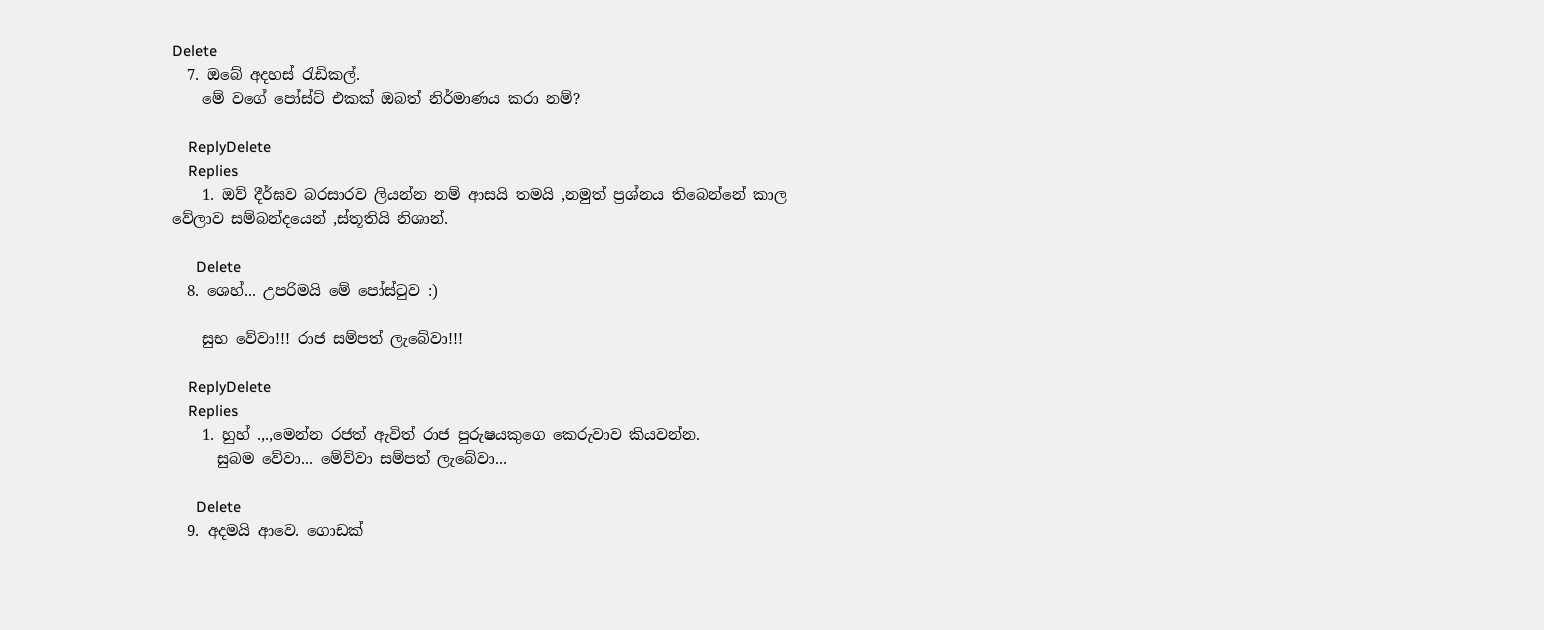Delete
  7. ඔබේ අදහස් රැඩිකල්.
    මේ වගේ පෝස්ට් එකක් ඔබත් නිර්මාණය කරා නම්?

    ReplyDelete
    Replies
    1. ඔව් දීර්ඝව බරසාරව ලියන්න නම් ආසයි තමයි ,නමුත් ප්‍රශ්නය තිබෙන්නේ කාල වේලාව සම්බන්දයෙන් ,ස්තූතියි නිශාන්.

      Delete
  8. ශෙහ්... උපරිමයි මේ පෝස්ටුව :)

    සුභ වේවා!!! රාජ සම්පත් ලැබේවා!!!

    ReplyDelete
    Replies
    1. හුහ් .,.,මෙන්න රජත් ඇවිත් රාජ පුරුෂයකුගෙ කෙරුවාව කියවන්න.
      සුබම වේවා... මේව්වා සම්පත් ලැබේවා...

      Delete
  9. අදමයි ආවෙ. ගොඩක්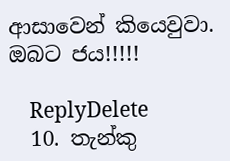ආසාවෙන් කියෙවුවා. ඔබට ජය!!!!!

    ReplyDelete
  10. තැන්කු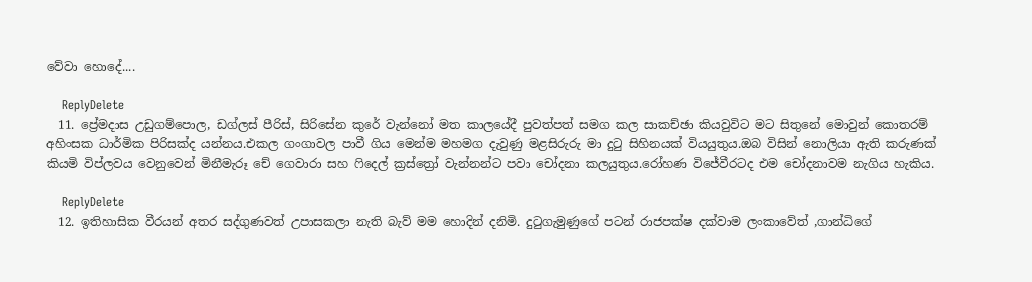වේවා හොදේ....

    ReplyDelete
  11. ප්‍රේමදාස උඩුගම්පොල, ඩග්ලස් පීරිස්, සිරිසේන කුරේ වැන්නෝ මත කාලයේදී පුවත්පත් සමග කල සාකච්ඡා කියවුවිට මට සිතුනේ මොවුන් කොතරම් අහිංසක ධාර්මික පිරිසක්ද යන්නය.එකල ගංගාවල පාවී ගිය මෙන්ම මහමග දැවුණු මළසිරුරු මා දුටු සිහිනයක් වියයුතුය.ඔබ විසින් නොලියා ඇති කරුණක් කියමි විප්ලවය වෙනුවෙන් මිනීමැරූ චේ ගෙවාරා සහ ෆිදෙල් ක්‍රස්ත්‍රෝ වැන්නන්ට පවා චෝදනා කලයුතුය.රෝහණ විජේවීරටද එම චෝදනාවම නැගිය හැකිය.

    ReplyDelete
  12. ඉතිහාසික වීරයන් අතර සද්ගුණවත් උපාසකලා නැති බැව් මම හොදින් දනිමි. දුටුගැමුණුගේ පටන් රාජපක්ෂ දක්වාම ලංකාවේත් ,ගාන්ධිගේ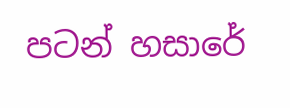පටන් හසාරේ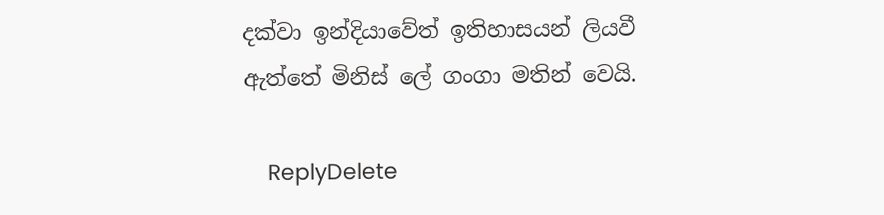දක්වා ඉන්දියාවේත් ඉතිහාසයන් ලියවී ඇත්තේ මිනිස් ලේ ගංගා මතින් වෙයි.

    ReplyDelete